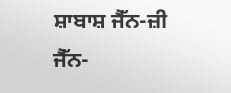ਸ਼ਾਬਾਸ਼ ਜੈੱਨ-ਜ਼ੀ
ਜੈੱਨ-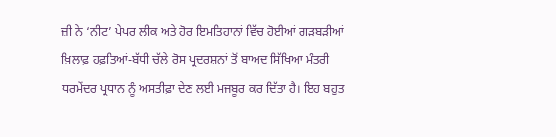ਜ਼ੀ ਨੇ ‘ਨੀਟ’ ਪੇਪਰ ਲੀਕ ਅਤੇ ਹੋਰ ਇਮਤਿਹਾਨਾਂ ਵਿੱਚ ਹੋਈਆਂ ਗੜਬੜੀਆਂ ਖ਼ਿਲਾਫ਼ ਹਫ਼ਤਿਆਂ-ਬੱਧੀ ਚੱਲੇ ਰੋਸ ਪ੍ਰਦਰਸ਼ਨਾਂ ਤੋਂ ਬਾਅਦ ਸਿੱਖਿਆ ਮੰਤਰੀ ਧਰਮੇਂਦਰ ਪ੍ਰਧਾਨ ਨੂੰ ਅਸਤੀਫ਼ਾ ਦੇਣ ਲਈ ਮਜਬੂਰ ਕਰ ਦਿੱਤਾ ਹੈ। ਇਹ ਬਹੁਤ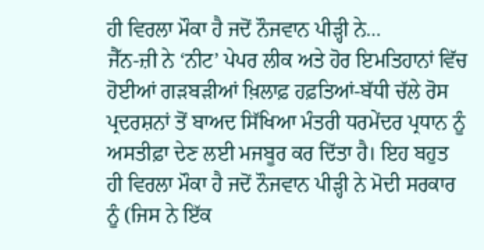ਹੀ ਵਿਰਲਾ ਮੌਕਾ ਹੈ ਜਦੋਂ ਨੌਜਵਾਨ ਪੀੜ੍ਹੀ ਨੇ...
ਜੈੱਨ-ਜ਼ੀ ਨੇ ‘ਨੀਟ’ ਪੇਪਰ ਲੀਕ ਅਤੇ ਹੋਰ ਇਮਤਿਹਾਨਾਂ ਵਿੱਚ ਹੋਈਆਂ ਗੜਬੜੀਆਂ ਖ਼ਿਲਾਫ਼ ਹਫ਼ਤਿਆਂ-ਬੱਧੀ ਚੱਲੇ ਰੋਸ ਪ੍ਰਦਰਸ਼ਨਾਂ ਤੋਂ ਬਾਅਦ ਸਿੱਖਿਆ ਮੰਤਰੀ ਧਰਮੇਂਦਰ ਪ੍ਰਧਾਨ ਨੂੰ ਅਸਤੀਫ਼ਾ ਦੇਣ ਲਈ ਮਜਬੂਰ ਕਰ ਦਿੱਤਾ ਹੈ। ਇਹ ਬਹੁਤ ਹੀ ਵਿਰਲਾ ਮੌਕਾ ਹੈ ਜਦੋਂ ਨੌਜਵਾਨ ਪੀੜ੍ਹੀ ਨੇ ਮੋਦੀ ਸਰਕਾਰ ਨੂੰ (ਜਿਸ ਨੇ ਇੱਕ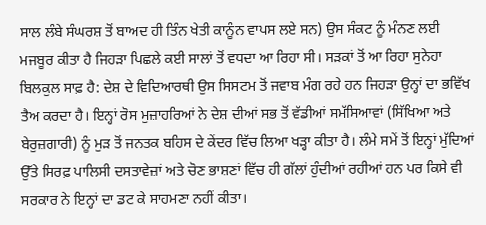ਸਾਲ ਲੰਬੇ ਸੰਘਰਸ਼ ਤੋਂ ਬਾਅਦ ਹੀ ਤਿੰਨ ਖੇਤੀ ਕਾਨੂੰਨ ਵਾਪਸ ਲਏ ਸਨ) ਉਸ ਸੰਕਟ ਨੂੰ ਮੰਨਣ ਲਈ ਮਜਬੂਰ ਕੀਤਾ ਹੈ ਜਿਹੜਾ ਪਿਛਲੇ ਕਈ ਸਾਲਾਂ ਤੋਂ ਵਧਦਾ ਆ ਰਿਹਾ ਸੀ। ਸੜਕਾਂ ਤੋਂ ਆ ਰਿਹਾ ਸੁਨੇਹਾ ਬਿਲਕੁਲ ਸਾਫ਼ ਹੈ: ਦੇਸ਼ ਦੇ ਵਿਦਿਆਰਥੀ ਉਸ ਸਿਸਟਮ ਤੋਂ ਜਵਾਬ ਮੰਗ ਰਹੇ ਹਨ ਜਿਹੜਾ ਉਨ੍ਹਾਂ ਦਾ ਭਵਿੱਖ ਤੈਅ ਕਰਦਾ ਹੈ। ਇਨ੍ਹਾਂ ਰੋਸ ਮੁਜ਼ਾਹਰਿਆਂ ਨੇ ਦੇਸ਼ ਦੀਆਂ ਸਭ ਤੋਂ ਵੱਡੀਆਂ ਸਮੱਸਿਆਵਾਂ (ਸਿੱਖਿਆ ਅਤੇ ਬੇਰੁਜ਼ਗਾਰੀ) ਨੂੰ ਮੁੜ ਤੋਂ ਜਨਤਕ ਬਹਿਸ ਦੇ ਕੇਂਦਰ ਵਿੱਚ ਲਿਆ ਖੜ੍ਹਾ ਕੀਤਾ ਹੈ। ਲੰਮੇ ਸਮੇਂ ਤੋਂ ਇਨ੍ਹਾਂ ਮੁੱਦਿਆਂ ਉੱਤੇ ਸਿਰਫ਼ ਪਾਲਿਸੀ ਦਸਤਾਵੇਜ਼ਾਂ ਅਤੇ ਚੋਣ ਭਾਸ਼ਣਾਂ ਵਿੱਚ ਹੀ ਗੱਲਾਂ ਹੁੰਦੀਆਂ ਰਹੀਆਂ ਹਨ ਪਰ ਕਿਸੇ ਵੀ ਸਰਕਾਰ ਨੇ ਇਨ੍ਹਾਂ ਦਾ ਡਟ ਕੇ ਸਾਹਮਣਾ ਨਹੀਂ ਕੀਤਾ।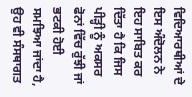ਵਿਦਿਆਰਥੀਆਂ ਦੇ ਇਸ ਅੰਦੋਲਨ ਨੇ ਇਹ ਸਾਬਿਤ ਕਰ ਦਿੱਤਾ ਹੈ ਕਿ ਜਿਸ ਪੀੜ੍ਹੀ ਨੂੰ ਅਕਸਰ ਫੋਨਾਂ ਵਿੱਚ ਰੁੱਝੀ ਜਾਂ ਭਟਕੀ ਹੋਈ ਸਮਝਿਆ ਜਾਂਦਾ ਹੈ, ਉਹ ਵੀ ਸੰਸਥਾਗਤ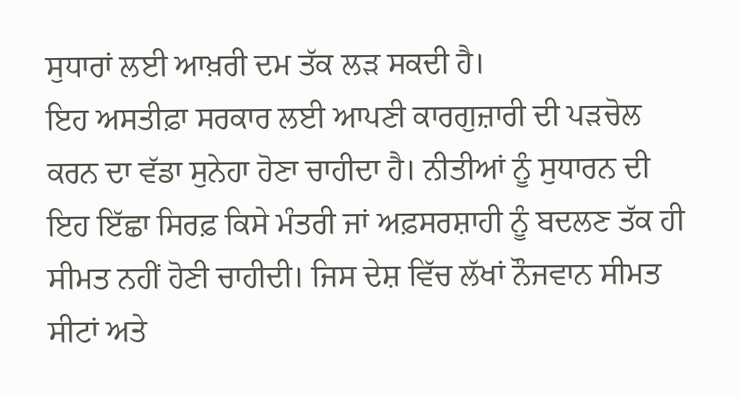ਸੁਧਾਰਾਂ ਲਈ ਆਖ਼ਰੀ ਦਮ ਤੱਕ ਲੜ ਸਕਦੀ ਹੈ।
ਇਹ ਅਸਤੀਫ਼ਾ ਸਰਕਾਰ ਲਈ ਆਪਣੀ ਕਾਰਗੁਜ਼ਾਰੀ ਦੀ ਪੜਚੋਲ ਕਰਨ ਦਾ ਵੱਡਾ ਸੁਨੇਹਾ ਹੋਣਾ ਚਾਹੀਦਾ ਹੈ। ਨੀਤੀਆਂ ਨੂੰ ਸੁਧਾਰਨ ਦੀ ਇਹ ਇੱਛਾ ਸਿਰਫ਼ ਕਿਸੇ ਮੰਤਰੀ ਜਾਂ ਅਫ਼ਸਰਸ਼ਾਹੀ ਨੂੰ ਬਦਲਣ ਤੱਕ ਹੀ ਸੀਮਤ ਨਹੀਂ ਹੋਣੀ ਚਾਹੀਦੀ। ਜਿਸ ਦੇਸ਼ ਵਿੱਚ ਲੱਖਾਂ ਨੌਜਵਾਨ ਸੀਮਤ ਸੀਟਾਂ ਅਤੇ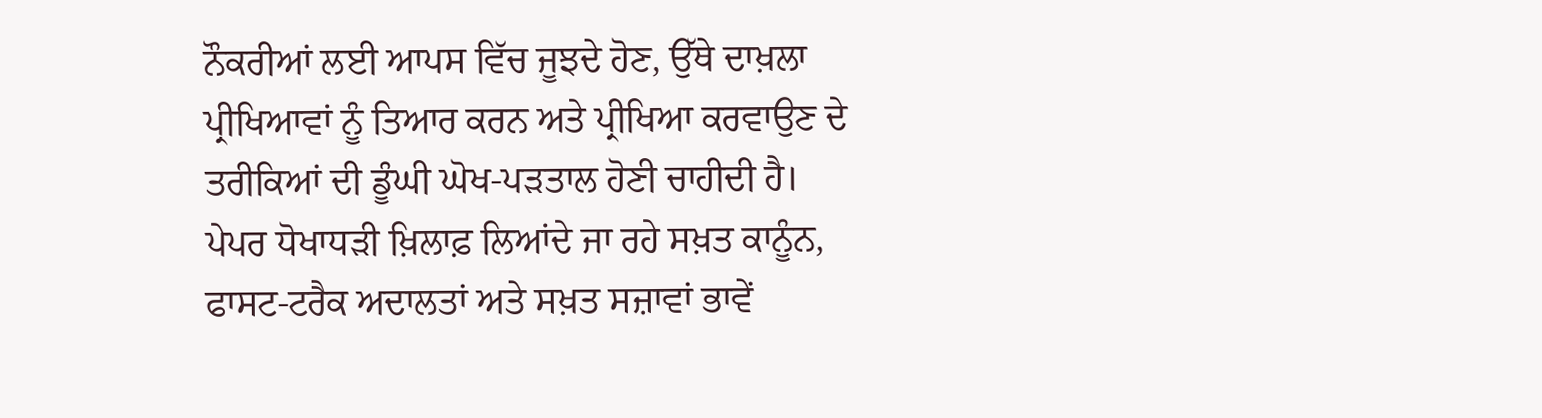ਨੌਕਰੀਆਂ ਲਈ ਆਪਸ ਵਿੱਚ ਜੂਝਦੇ ਹੋਣ, ਉੱਥੇ ਦਾਖ਼ਲਾ ਪ੍ਰੀਖਿਆਵਾਂ ਨੂੰ ਤਿਆਰ ਕਰਨ ਅਤੇ ਪ੍ਰੀਖਿਆ ਕਰਵਾਉਣ ਦੇ ਤਰੀਕਿਆਂ ਦੀ ਡੂੰਘੀ ਘੋਖ-ਪੜਤਾਲ ਹੋਣੀ ਚਾਹੀਦੀ ਹੈ।
ਪੇਪਰ ਧੋਖਾਧੜੀ ਖ਼ਿਲਾਫ਼ ਲਿਆਂਦੇ ਜਾ ਰਹੇ ਸਖ਼ਤ ਕਾਨੂੰਨ, ਫਾਸਟ-ਟਰੈਕ ਅਦਾਲਤਾਂ ਅਤੇ ਸਖ਼ਤ ਸਜ਼ਾਵਾਂ ਭਾਵੇਂ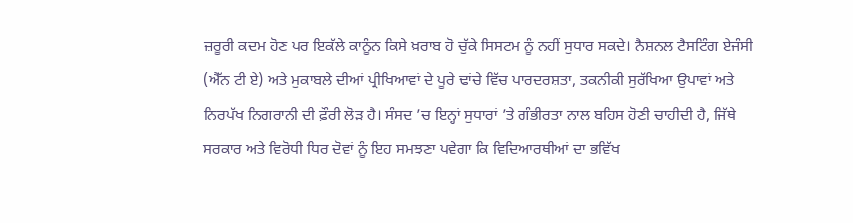ਜ਼ਰੂਰੀ ਕਦਮ ਹੋਣ ਪਰ ਇਕੱਲੇ ਕਾਨੂੰਨ ਕਿਸੇ ਖ਼ਰਾਬ ਹੋ ਚੁੱਕੇ ਸਿਸਟਮ ਨੂੰ ਨਹੀਂ ਸੁਧਾਰ ਸਕਦੇ। ਨੈਸ਼ਨਲ ਟੈਸਟਿੰਗ ਏਜੰਸੀ (ਐੱਨ ਟੀ ਏ) ਅਤੇ ਮੁਕਾਬਲੇ ਦੀਆਂ ਪ੍ਰੀਖਿਆਵਾਂ ਦੇ ਪੂਰੇ ਢਾਂਚੇ ਵਿੱਚ ਪਾਰਦਰਸ਼ਤਾ, ਤਕਨੀਕੀ ਸੁਰੱਖਿਆ ਉਪਾਵਾਂ ਅਤੇ ਨਿਰਪੱਖ ਨਿਗਰਾਨੀ ਦੀ ਫ਼ੌਰੀ ਲੋੜ ਹੈ। ਸੰਸਦ ’ਚ ਇਨ੍ਹਾਂ ਸੁਧਾਰਾਂ ’ਤੇ ਗੰਭੀਰਤਾ ਨਾਲ ਬਹਿਸ ਹੋਣੀ ਚਾਹੀਦੀ ਹੈ, ਜਿੱਥੇ ਸਰਕਾਰ ਅਤੇ ਵਿਰੋਧੀ ਧਿਰ ਦੋਵਾਂ ਨੂੰ ਇਹ ਸਮਝਣਾ ਪਵੇਗਾ ਕਿ ਵਿਦਿਆਰਥੀਆਂ ਦਾ ਭਵਿੱਖ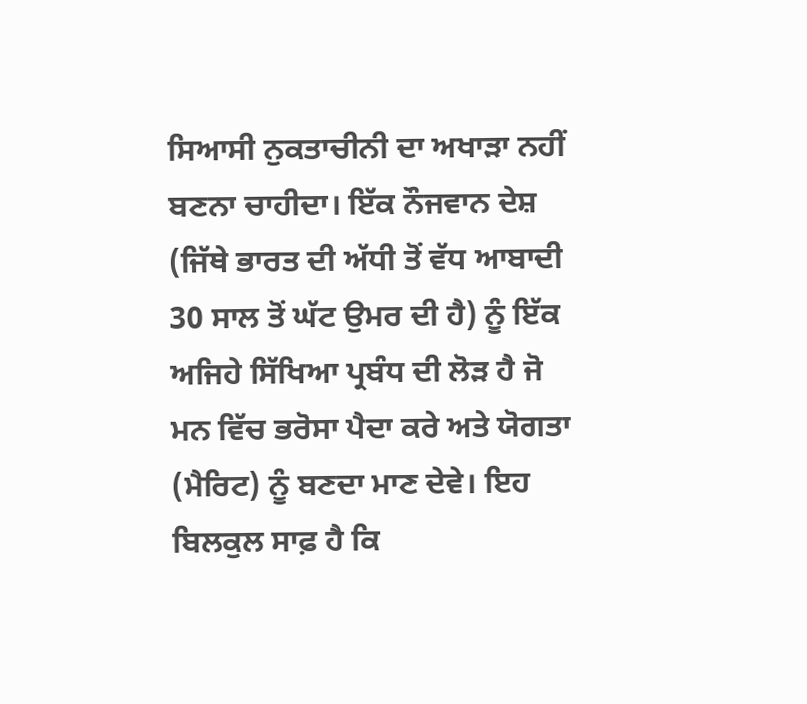ਸਿਆਸੀ ਨੁਕਤਾਚੀਨੀ ਦਾ ਅਖਾੜਾ ਨਹੀਂ ਬਣਨਾ ਚਾਹੀਦਾ। ਇੱਕ ਨੌਜਵਾਨ ਦੇਸ਼ (ਜਿੱਥੇ ਭਾਰਤ ਦੀ ਅੱਧੀ ਤੋਂ ਵੱਧ ਆਬਾਦੀ 30 ਸਾਲ ਤੋਂ ਘੱਟ ਉਮਰ ਦੀ ਹੈ) ਨੂੰ ਇੱਕ ਅਜਿਹੇ ਸਿੱਖਿਆ ਪ੍ਰਬੰਧ ਦੀ ਲੋੜ ਹੈ ਜੋ ਮਨ ਵਿੱਚ ਭਰੋਸਾ ਪੈਦਾ ਕਰੇ ਅਤੇ ਯੋਗਤਾ (ਮੈਰਿਟ) ਨੂੰ ਬਣਦਾ ਮਾਣ ਦੇਵੇ। ਇਹ ਬਿਲਕੁਲ ਸਾਫ਼ ਹੈ ਕਿ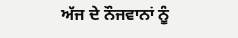ਅੱਜ ਦੇ ਨੌਜਵਾਨਾਂ ਨੂੰ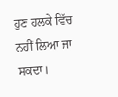ਹੁਣ ਹਲਕੇ ਵਿੱਚ ਨਹੀਂ ਲਿਆ ਜਾ ਸਕਦਾ।